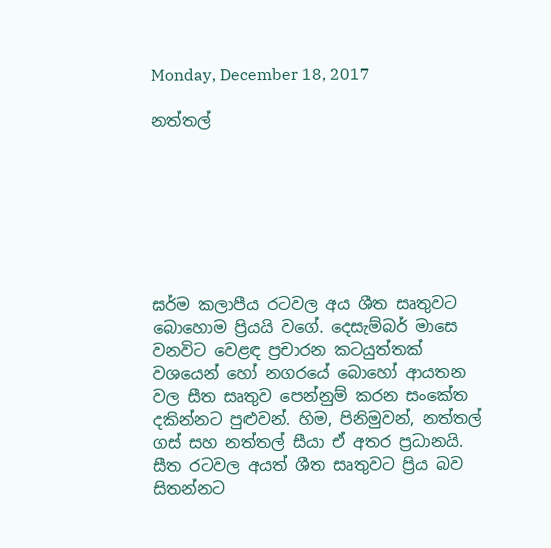Monday, December 18, 2017

නත්තල්







ඝර්ම කලාපීය රටවල අය ශීත සෘතුවට බොහොම ප්‍රියයි වගේ. දෙසැම්බර් මාසෙ වනවිට වෙළඳ ප්‍රචාරන කටයුත්තක් වශයෙන් හෝ නගරයේ බොහෝ ආයතන වල සීත සෘතුව පෙන්නුම් කරන සංකේත දකින්නට පුළුවන්. හිම, පිනිමුවන්, නත්තල් ගස් සහ නත්තල් සීයා ඒ අතර ප්‍රධානයි. සීත රටවල අයත් ශීත සෘතුවට ප්‍රිය බව සිතන්නට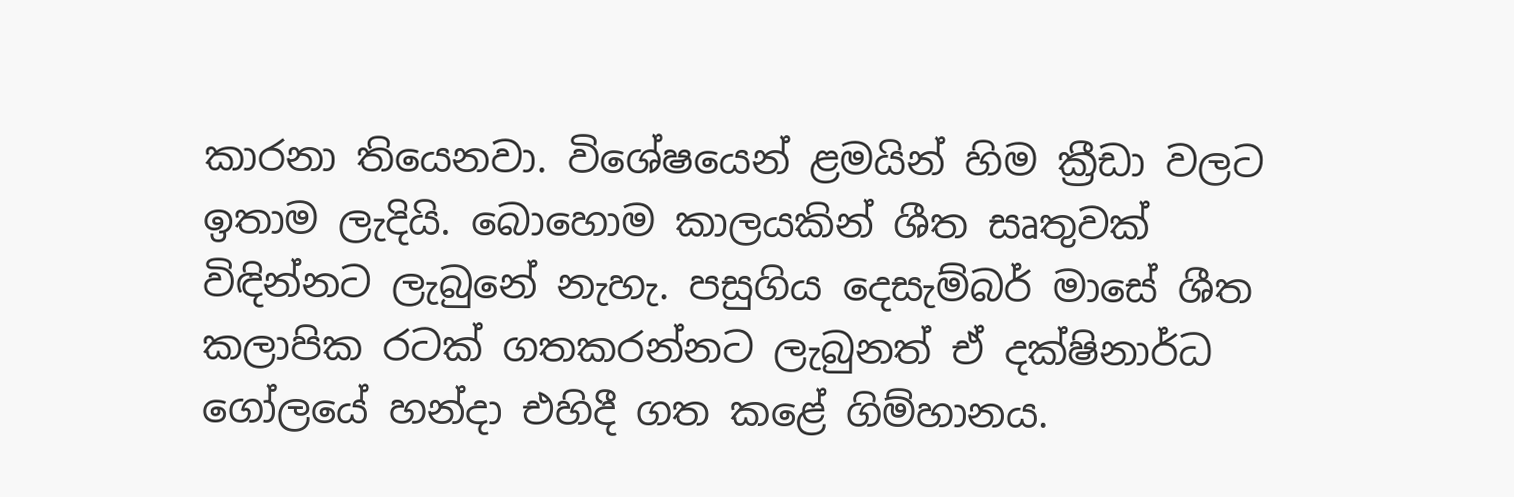කාරනා තියෙනවා. විශේෂයෙන් ළමයින් හිම ක්‍රීඩා වලට ඉතාම ලැදියි. බොහොම කාලයකින් ශීත සෘතුවක් විඳින්නට ලැබුනේ නැහැ. පසුගිය දෙසැම්බර් මාසේ ශීත කලාපික රටක් ගතකරන්නට ලැබුනත් ඒ දක්ෂිනාර්ධ ගෝලයේ හන්දා එහිදී ගත කළේ ගිම්හානය.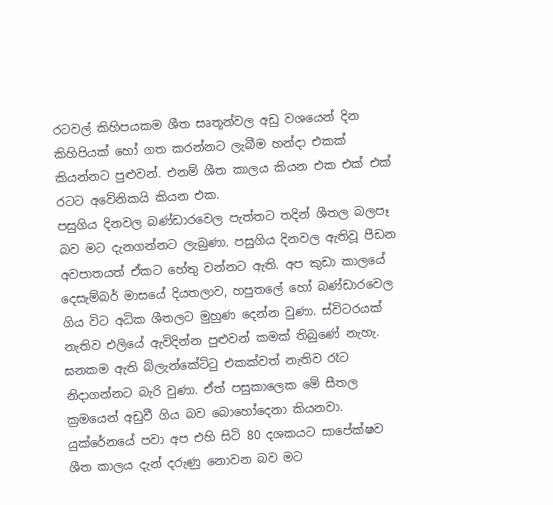රටවල් කිහිපයකම ශීත සෘතූන්වල අඩු වශයෙන් දින කිහිපියක් හෝ ගත කරන්නට ලැබීම හන්දා එකක් කියන්නට පුළුවන්. එනම් ශීත කාලය කියන එක එක් එක් රටට අවේනිකයි කියන එක.
පසුගිය දිනවල බණ්ඩාරවෙල පැත්තට තදින් ශීතල බලපෑ බව මට දැනගන්නට ලැබුණා. පසුගිය දිනවල ඇතිවූ පීඩන අවපාතයත් ඒකට හේතු වන්නට ඇති. අප කුඩා කාලයේ දෙසැම්බර් මාසයේ දියතලාව, හපුතලේ හෝ බණ්ඩාරවෙල  ගිය විට අධික ශීතලට මුහුණ දෙන්න වුණා. ස්විටරයක් නැතිව එලියේ ඇවිදින්න පුළුවන් කමක් තිබුණේ නැහැ. ඝනකම ඇති බ්ලැන්කේට්ටු එකක්වත් නැතිව රෑට නිදාගන්නට බැරි වුණා. ඒත් පසුකාලෙක මේ සීතල ක්‍රමයෙන් අඩුවී ගිය බව බොහෝදෙනා කියනවා.
යුක්රේනයේ පවා අප එහි සිටි 80 දශකයට සාපේක්ෂව ශීත කාලය දැන් දරුණු නොවන බව මට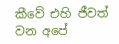කීවේ එහි ජීවත් වන අපේ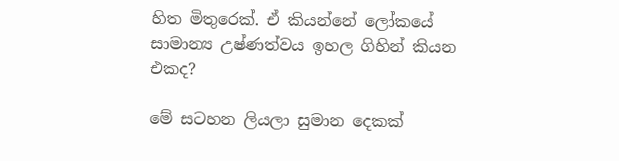හිත මිතුරෙක්. ඒ කියන්නේ ලෝකයේ සාමාන්‍ය උෂ්ණත්වය ඉහල ගිහින් කියන එකද?

මේ සටහන ලියලා සුමාන දෙකක්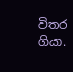විතර ගියා.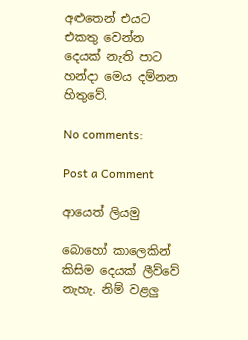අළුතෙන් එයට එකතු වෙන්න දෙයක් නැති පාට හන්දා මෙය දම්නන හිතුවේ.

No comments:

Post a Comment

ආයෙත් ලියමු

බොහෝ කාලෙකින් කිසිම දෙයක් ලීව්වේ නැහැ. නිම් වළලු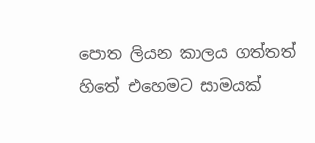පොත ලියන කාලය ගත්තත් හිතේ එහෙමට සාමයක්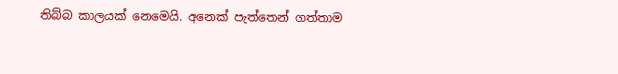තිබ්බ කාලයක් නෙමෙයි. අනෙක් පැත්තෙන් ගත්තාම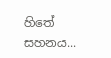හිතේ සහනය...